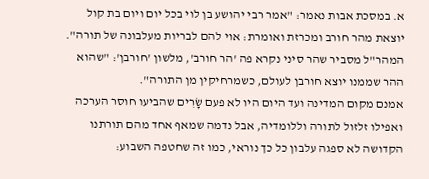א. במסכת אבות נאמר: "אמר רבי יהושע בן לוי בכל יום ויום בת קול יוצאת מהר חורב ומכרזת ואומרת: אוי להם לבריות מעלבונה של תורה". המהר"ל מסביר שהר סיני נקרא פה 'הר חורב', מלשון 'חורבן': "שהוא ההר שממנו יוצא חורבן לעולם, כשמרחיקין מן התורה".
אמנם מקום המדינה ועד היום היו לא פעם שָׂרִים שהביעו חוסר הערכה ואפילו זלזול לתורה וללומדיה, אבל נדמה שמאף אחד מהם תורתנו הקדושה לא ספגה עלבון כל כך נוראי, כמו זה שחטפה השבוע: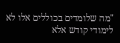"מה שלומדים בכוללים אלו לא לימודי קודש אלא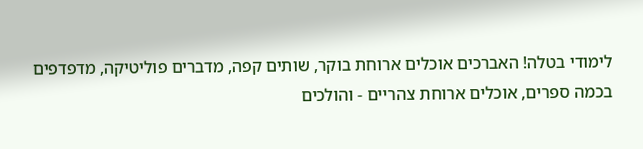לימודי בטלה! האברכים אוכלים ארוחת בוקר, שותים קפה, מדברים פוליטיקה, מדפדפים בכמה ספרים, אוכלים ארוחת צהריים - והולכים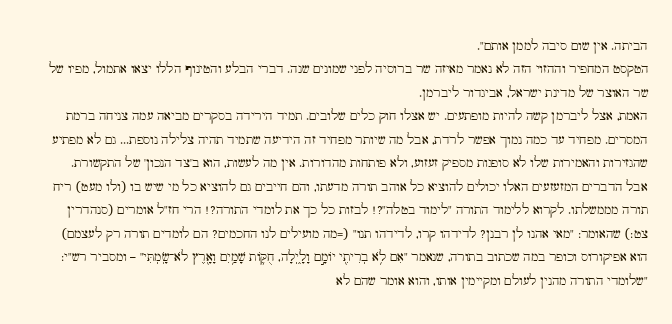הביתה. אין שום סיבה לממן אותם".
הטקסט המחפיר וההזוי הזה לא נאמר מאיזה שר ברוסיה לפני שמונים שנה. דברי הבלע והטינוף הללו יצאו אתמול, מפיו של שר האוצר של מדינת ישראל, אביגדור ליברמן.
האמת, אצל ליברמן קשה להיות מופתעים. יש אצלו חוק כלים שלובים. תמיד הירידה בסקרים מביאה עמה צניחה ברמת המסרים. מפחיד עד כמה נמוך אפשר לרדת, אבל מה שיותר מפחיד זה הידיעה שתמיד תהיה צלילה נוספת... גם לא מפתיע שהגזירות והאמירות שלו לא סופגות מספיק זעזוע, ולא פותחות מהדורות. אין מה לעשות, הוא ב'צד הנכון' של התקשורת.
אבל הדברים המזעזעים האלו יכולים להוציא כל אוהב תורה מדעתו, והם חייבים גם להוציא כל מי שיש בו (ולו מעט) ריח תורה מממשלתו. לקרוא ללימוד התורה "לימוד בטלה"?! לבזות כל כך את לומדי התורה?! הרי חז"ל אומרים (סנהדרין צט:) שהאומר: "מאי אהנו לן רבנן? לדידהו קרו, לדידהו תנו" (=מה מועילים לנו החכמים? הם לומדים תורה רק לעצמם) הוא אפיקורוס וכופר במה שכתוב בתורה, שנאמר "אִם לֹ֥א בְרִיתִ֖י יוֹמָ֣ם וָלָ֑יְלָה, חֻקּ֛וֹת שָׁמַ֥יִם וָאָ֖רֶץ לֹא־שָֽׂמְתִּי" – ומסביר רש"י: "שלומדי התורה מהנין לעולם ומקיימין אותו, והוא אומר שהם לא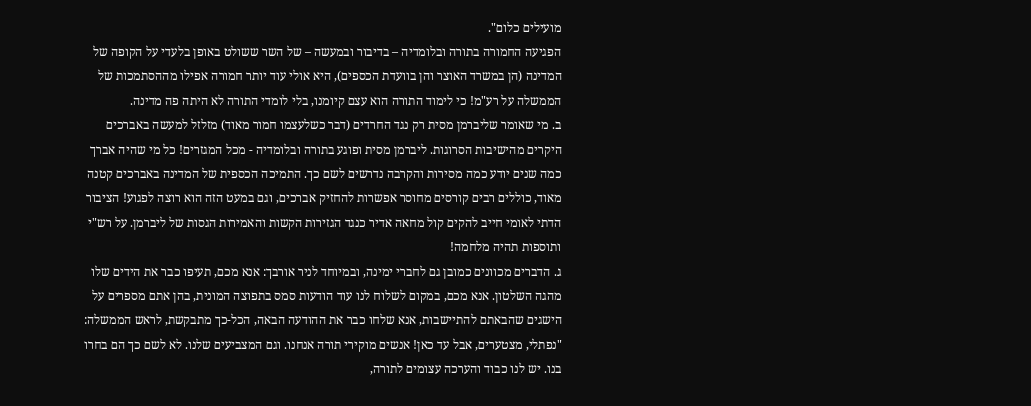מועילים כלום".
הפגיעה החמורה בתורה ובלומדיה – בדיבור ובמעשה – של השר ששולט באופן בלעדי על הקופה של המדינה (הן במשרד האוצר והן בוועדת הכספים), היא אולי עוד יותר חמורה אפילו מההסתמכות של הממשלה על רע"מ! כי לימוד התורה הוא עצם קיומנו, בלי לומדי התורה לא היתה פה מדינה.
ב. מי שאומר שליברמן מסית רק נגד החרדים (דבר כשלעצמו חמור מאוד) מזלזל למעשה באברכים היקרים מהישיבות הסרוגות. ליברמן מסית ופוגע בתורה ובלומדיה - מכל המגזרים! כל מי שהיה אברך כמה שנים יודע כמה מסירות והקרבה נדרשים לשם כך. התמיכה הכספית של המדינה באברכים קטנה מאוד, כוללים רבים קורסים מחוסר אפשרות להחזיק אברכים, וגם במעט הזה הוא רוצה לפגוע! הציבור הדתי לאומי חייב להקים קול מחאה אדיר כנגד הגזירות הקשות והאמירות הגסות של ליברמן. על רש"י ותוספות תהיה מלחמה!
ג. הדברים מכוונים כמובן גם לחברי ימינה, ובמיוחד לניר אורבך: אנא מכם, תעיפו כבר את הידים שלו מהגה השלטון. אנא מכם, במקום לשלוח לנו עוד הודעות סמס בתפוצה המונית, בהן אתם מספרים על הישגים שהבאתם להתיישבות, אנא שלחו כבר את ההודעה הבאה, הכל-כך מתבקשת, לראש הממשלה:
"נפתלי, מצטערים, אבל עד כאן! אנשים מוקירי תורה אנחנו. וגם המצביעים שלנו. לא לשם כך הם בחרו בנו. יש לנו כבוד והערכה עצומים לתורה,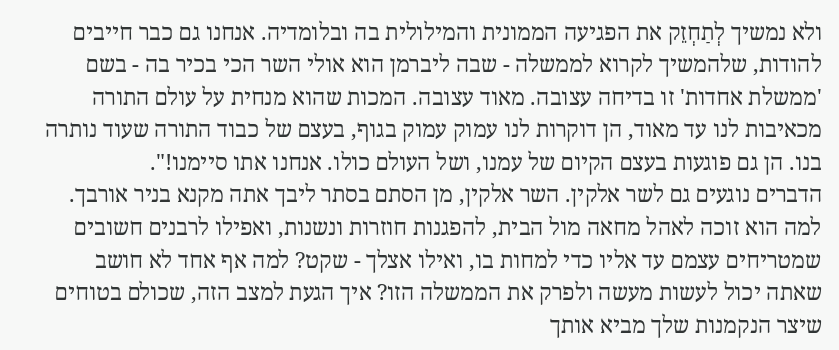ולא נמשיך לְתַחְזֵק את הפגיעה הממונית והמילולית בה ובלומדיה. אנחנו גם כבר חייבים להודות, שלהמשיך לקרוא לממשלה - שבה ליברמן הוא אולי השר הכי בכיר בה - בשם 'ממשלת אחדות' זו בדיחה עצובה. מאוד עצובה. המכות שהוא מנחית על עולם התורה מכאיבות לנו עד מאוד, הן דוקרות לנו עמוק עמוק בגוף, בעצם של כבוד התורה שעוד נותרה בנו. הן גם פוגעות בעצם הקיום של עמנו, ושל העולם כולו. אנחנו אתו סיימנו!".
הדברים נוגעים גם לשר אלקין. השר אלקין, מן הסתם בסתר ליבך אתה מקנא בניר אורבך. למה הוא זוכה לאהל מחאה מול הבית, להפגנות חוזרות ונשנות, ואפילו לרבנים חשובים שמטריחים עצמם עד אליו כדי למחות בו, ואילו אצלך - שקט? למה אף אחד לא חושב שאתה יכול לעשות מעשה ולפרק את הממשלה הזו? איך הגעת למצב הזה, שכולם בטוחים שיצר הנקמנות שלך מביא אותך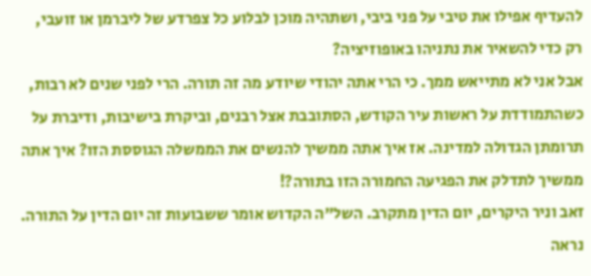להעדיף אפילו את טיבי על פני ביבי, ושתהיה מוכן לבלוע כל צפרדע של ליברמן או זועבי, רק כדי להשאיר את נתניהו באופוזיציה?
אבל אני לא מתייאש ממך. כי הרי אתה יהודי שיודע מה זה תורה. הרי לפני שנים לא רבות, כשהתמודדת על ראשות עיר הקודש, הסתובבת אצל רבנים, וביקרת בישיבות, ודיברת על תרומתן הגדולה למדינה. אז איך אתה ממשיך להנשים את הממשלה הגוססת הזו? איך אתה ממשיך לתדלק את הפגיעה החמורה הזו בתורה?!
זאב וניר היקרים, יום הדין מתקרב. השל"ה הקדוש אומר ששבועות זה יום הדין על התורה. נראה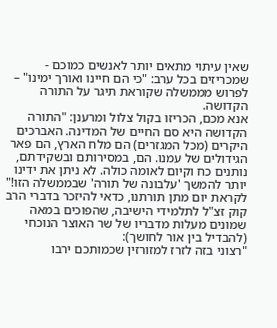שאין עיתוי מתאים יותר לאנשים כמוכם - שמכריזים בכל ערב: "כי הם חיינו ואורך ימינו" – לפרוש מממשלה שקוראת תיגר על התורה הקדושה.
אנא מכם, הכריזו בקול צלול ומרענן: "התורה הקדושה היא סם החיים של המדינה. האברכים היקרים (מכל המגזרים) הם מלח הארץ, הם פאר הגידולים של עמנו. הם, במסירותם ובשקידתם, נותנים כח וקיום לאומה כולה. לא ניתן את ידינו יותר להמשך 'עלבונה של תורה' שבממשלה הזו!"
לקראת יום מתן תורתנו, כדאי להיזכר בדברי הרב קוק זצ"ל לתלמידי הישיבה, שהפוכים במאה שמונים מעלות מדבריו של שר האוצר הנוכחי (להבדיל בין אור לחושך):
"רצוני בזה לזרז למזורזין שכמותכם ירבו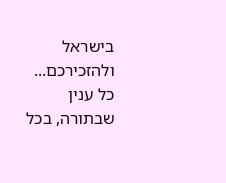בישראל ולהזכירכם... כל ענין שבתורה, בכל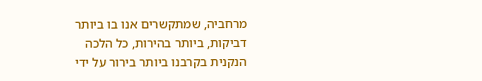מרחביה, שמתקשרים אנו בו ביותר דביקות, ביותר בהירות, כל הלכה הנקנית בקרבנו ביותר בירור על ידי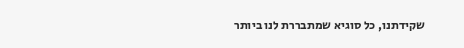שקידתנו, כל סוגיא שמתבררת לנו ביותר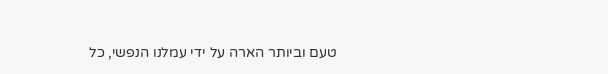טעם וביותר הארה על ידי עמלנו הנפשי, כל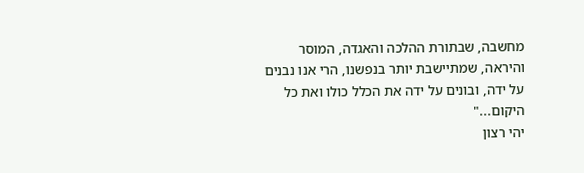מחשבה, שבתורת ההלכה והאגדה, המוסר והיראה, שמתיישבת יותר בנפשנו, הרי אנו נבנים על ידה, ובונים על ידה את הכלל כולו ואת כל היקום..."
יהי רצון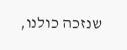שנזכה כולנו,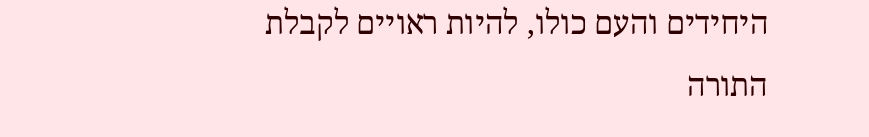היחידים והעם כולו, להיות ראויים לקבלת התורה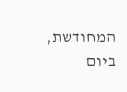המחודשת, ביום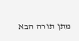מתן תורה הבא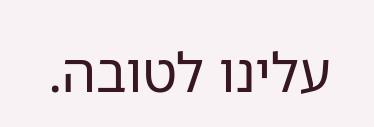עלינו לטובה.